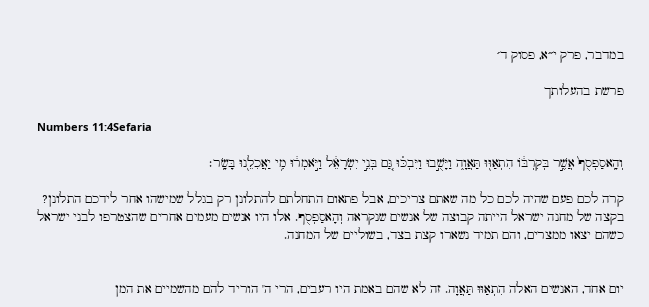במדבר, פרק י״א, פסוק ד׳

פרשת בהעלותך

Numbers 11:4Sefaria

וְהָֽאסַפְסֻף֙ אֲשֶׁ֣ר בְּקִרְבּ֔וֹ הִתְאַוּ֖וּ תַּאֲוָ֑ה וַיָּשֻׁ֣בוּ וַיִּבְכּ֗וּ גַּ֚ם בְּנֵ֣י יִשְׂרָאֵ֔ל וַיֹּ֣אמְר֔וּ מִ֥י יַאֲכִלֵ֖נוּ בָּשָֽׂר׃

קרה לכם פעם שהיה לכם כל מה שאתם צריכים, אבל פתאום התחלתם להתלונן רק בגלל שמישהו אחר לידכם התלונן? בקצה של מחנה ישראל הייתה קבוצה של אנשים שנקראה וְהָאסַפְסֻף. אלו היו אנשים מעמים אחרים שהצטרפו לבני ישראל כשהם יצאו ממצרים, והם תמיד נשארו קצת בצד, בשוליים של המחנה.


יום אחד, האנשים האלה הִתְאַוּוּ תַּאֲוָה. זה לא שהם באמת היו רעבים, הרי ה' הוריד להם מהשמיים את המן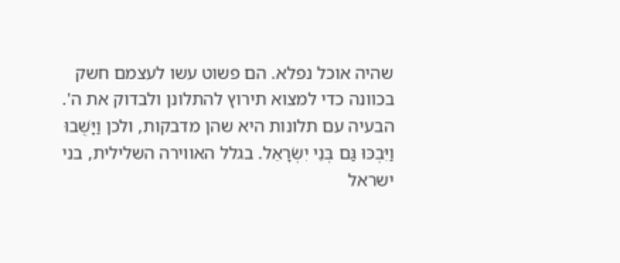שהיה אוכל נפלא. הם פשוט עשו לעצמם חשק בכוונה כדי למצוא תירוץ להתלונן ולבדוק את ה'. הבעיה עם תלונות היא שהן מדבקות, ולכן וַיָּשֻׁבוּ וַיִּבְכּוּ גַּם בְּנֵי יִשְׂרָאֵל. בגלל האווירה השלילית, בני ישראל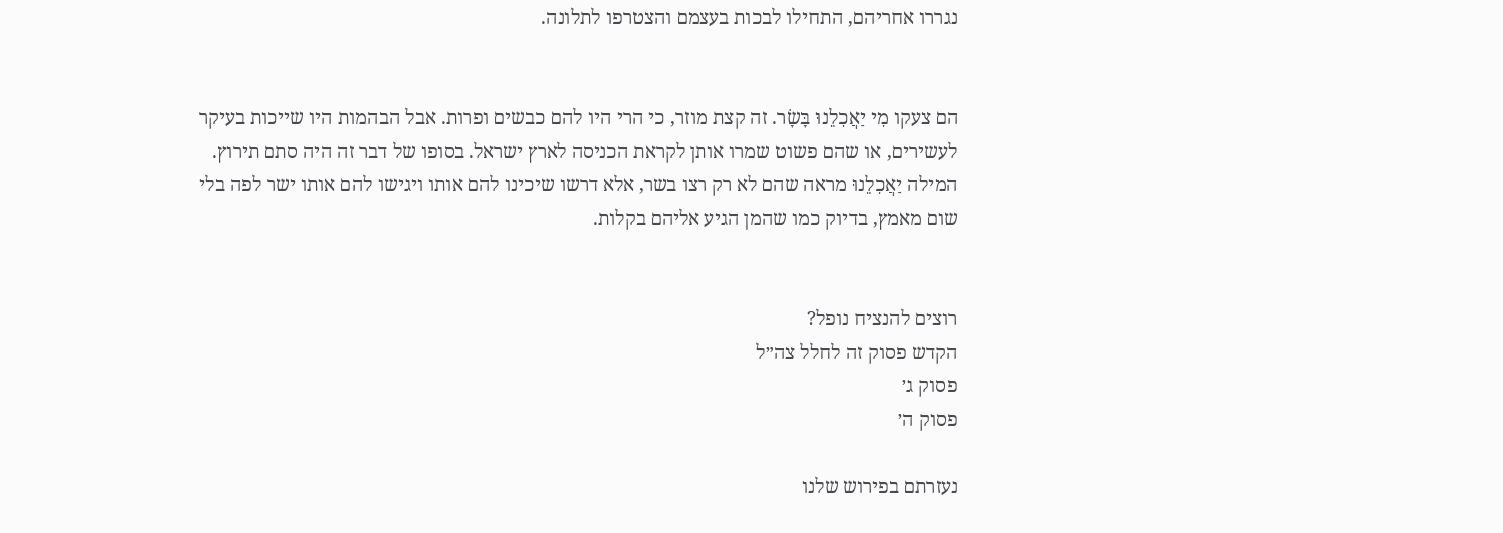נגררו אחריהם, התחילו לבכות בעצמם והצטרפו לתלונה.


הם צעקו מִי יַאֲכִלֵנוּ בָּשָׂר. זה קצת מוזר, כי הרי היו להם כבשים ופרות. אבל הבהמות היו שייכות בעיקר לעשירים, או שהם פשוט שמרו אותן לקראת הכניסה לארץ ישראל. בסופו של דבר זה היה סתם תירוץ. המילה יַאֲכִלֵנוּ מראה שהם לא רק רצו בשר, אלא דרשו שיכינו להם אותו ויגישו להם אותו ישר לפה בלי שום מאמץ, בדיוק כמו שהמן הגיע אליהם בקלות.


רוצים להנציח נופל?
הקדש פסוק זה לחלל צה״ל
פסוק ג׳
פסוק ה׳

נעזרתם בפירוש שלנו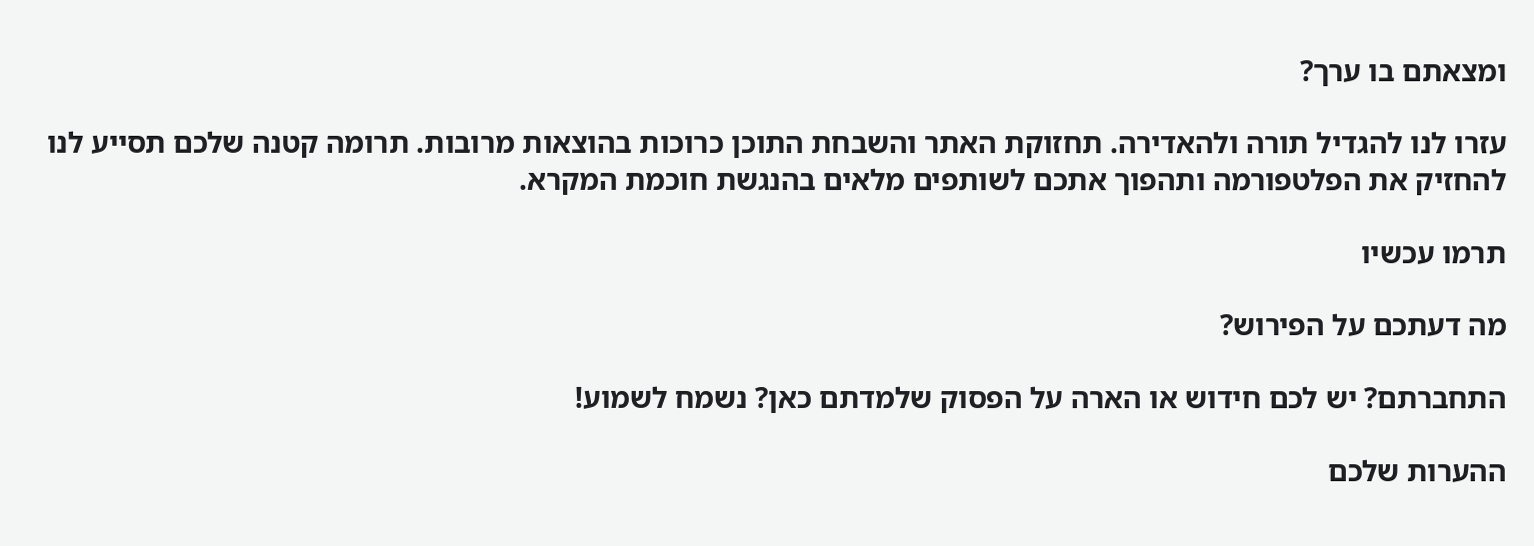ומצאתם בו ערך?

עזרו לנו להגדיל תורה ולהאדירה. תחזוקת האתר והשבחת התוכן כרוכות בהוצאות מרובות. תרומה קטנה שלכם תסייע לנו להחזיק את הפלטפורמה ותהפוך אתכם לשותפים מלאים בהנגשת חוכמת המקרא.

תרמו עכשיו

מה דעתכם על הפירוש?

התחברתם? יש לכם חידוש או הארה על הפסוק שלמדתם כאן? נשמח לשמוע!

ההערות שלכם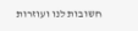חשובות לנו ועוזרות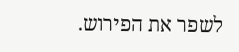לשפר את הפירוש.